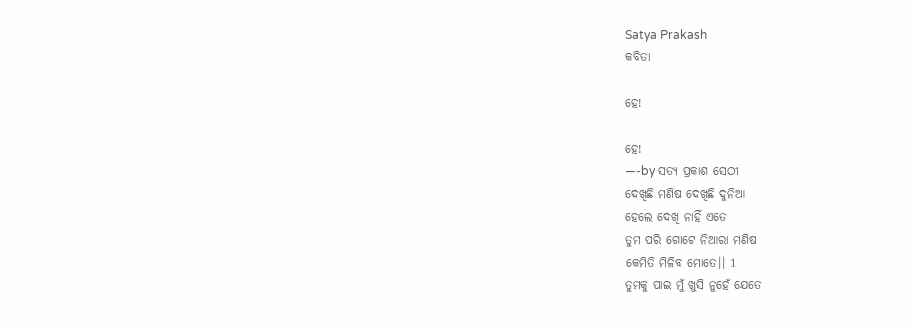Satya Prakash
କବିତା

ହେ!

ହେ!
—-by ସତ୍ୟ ପ୍ରକାଶ ସେଠୀ
ଦେଖିଛି ମଣିଷ ଦେଖିଛି ଦୁନିଆ
ହେଲେ ଦେଖି ନାହିଁ ଏତେ
ତୁମ ପରି ଗୋଟେ ନିଆରା ମଣିଷ
କେମିତି ମିଳିବ ମୋତେ।। 1
ତୁମକୁ ପାଇ ମୁଁ ଖୁସି ନୁହେଁ ଯେତେ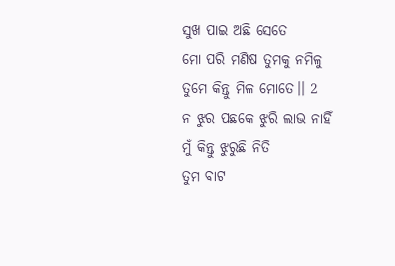ସୁଖ ପାଇ ଅଛି ସେତେ
ମୋ ପରି ମଣିଷ ତୁମକୁ ନମିଳୁ
ତୁମେ କିନ୍ତୁ ମିଳ ମୋତେ।। 2
ନ ଝୁର ପଛକେ ଝୁରି ଲାଭ ନାହିଁ
ମୁଁ କିନ୍ତୁ ଝୁରୁଛି ନିତି
ତୁମ ବାଟ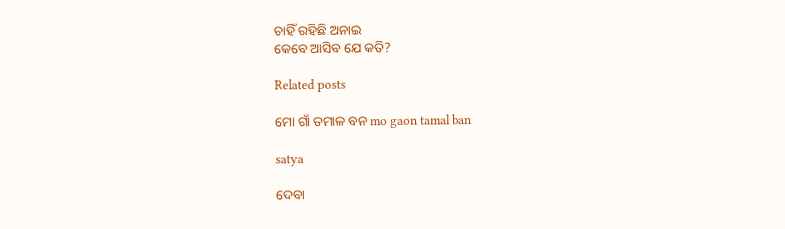ଚାହିଁ ରହିଛି ଅନାଇ
କେବେ ଆସିବ ଯେ କତି?

Related posts

ମୋ ଗାଁ ତମାଳ ବନ mo gaon tamal ban

satya

ଦେବା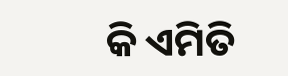କି ଏମିତି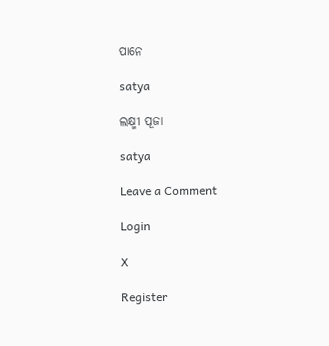ପାନେ

satya

ଲକ୍ଷ୍ମୀ ପୂଜା

satya

Leave a Comment

Login

X

Register